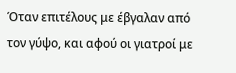Όταν επιτέλους με έβγαλαν από τον γύψο, και αφού οι γιατροί με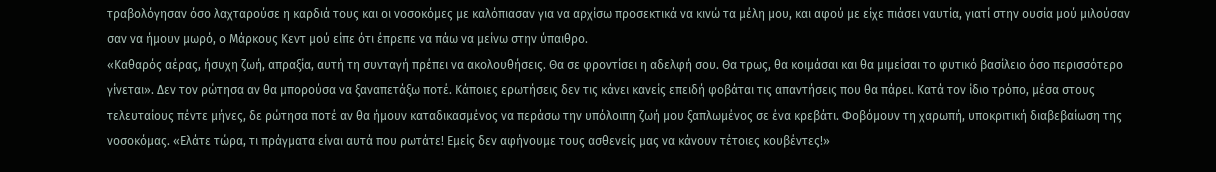τραβολόγησαν όσο λαχταρούσε η καρδιά τους και οι νοσοκόμες με καλόπιασαν για να αρχίσω προσεκτικά να κινώ τα μέλη μου, και αφού με είχε πιάσει ναυτία, γιατί στην ουσία μού μιλούσαν σαν να ήμουν μωρό, ο Μάρκους Κεντ μού είπε ότι έπρεπε να πάω να μείνω στην ύπαιθρο.
«Καθαρός αέρας, ήσυχη ζωή, απραξία, αυτή τη συνταγή πρέπει να ακολουθήσεις. Θα σε φροντίσει η αδελφή σου. Θα τρως, θα κοιμάσαι και θα μιμείσαι το φυτικό βασίλειο όσο περισσότερο γίνεται». Δεν τον ρώτησα αν θα μπορούσα να ξαναπετάξω ποτέ. Κάποιες ερωτήσεις δεν τις κάνει κανείς επειδή φοβάται τις απαντήσεις που θα πάρει. Κατά τον ίδιο τρόπο, μέσα στους τελευταίους πέντε μήνες, δε ρώτησα ποτέ αν θα ήμουν καταδικασμένος να περάσω την υπόλοιπη ζωή μου ξαπλωμένος σε ένα κρεβάτι. Φοβόμουν τη χαρωπή, υποκριτική διαβεβαίωση της νοσοκόμας. «Ελάτε τώρα, τι πράγματα είναι αυτά που ρωτάτε! Εμείς δεν αφήνουμε τους ασθενείς μας να κάνουν τέτοιες κουβέντες!»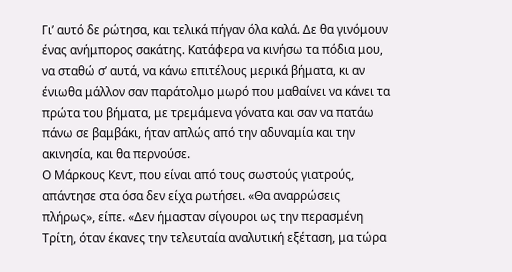Γι’ αυτό δε ρώτησα, και τελικά πήγαν όλα καλά. Δε θα γινόμουν ένας ανήμπορος σακάτης. Κατάφερα να κινήσω τα πόδια μου, να σταθώ σ’ αυτά, να κάνω επιτέλους μερικά βήματα, κι αν ένιωθα μάλλον σαν παράτολμο μωρό που μαθαίνει να κάνει τα πρώτα του βήματα, με τρεμάμενα γόνατα και σαν να πατάω πάνω σε βαμβάκι, ήταν απλώς από την αδυναμία και την ακινησία, και θα περνούσε.
Ο Μάρκους Κεντ, που είναι από τους σωστούς γιατρούς, απάντησε στα όσα δεν είχα ρωτήσει. «Θα αναρρώσεις πλήρως», είπε. «Δεν ήμασταν σίγουροι ως την περασμένη Τρίτη, όταν έκανες την τελευταία αναλυτική εξέταση, μα τώρα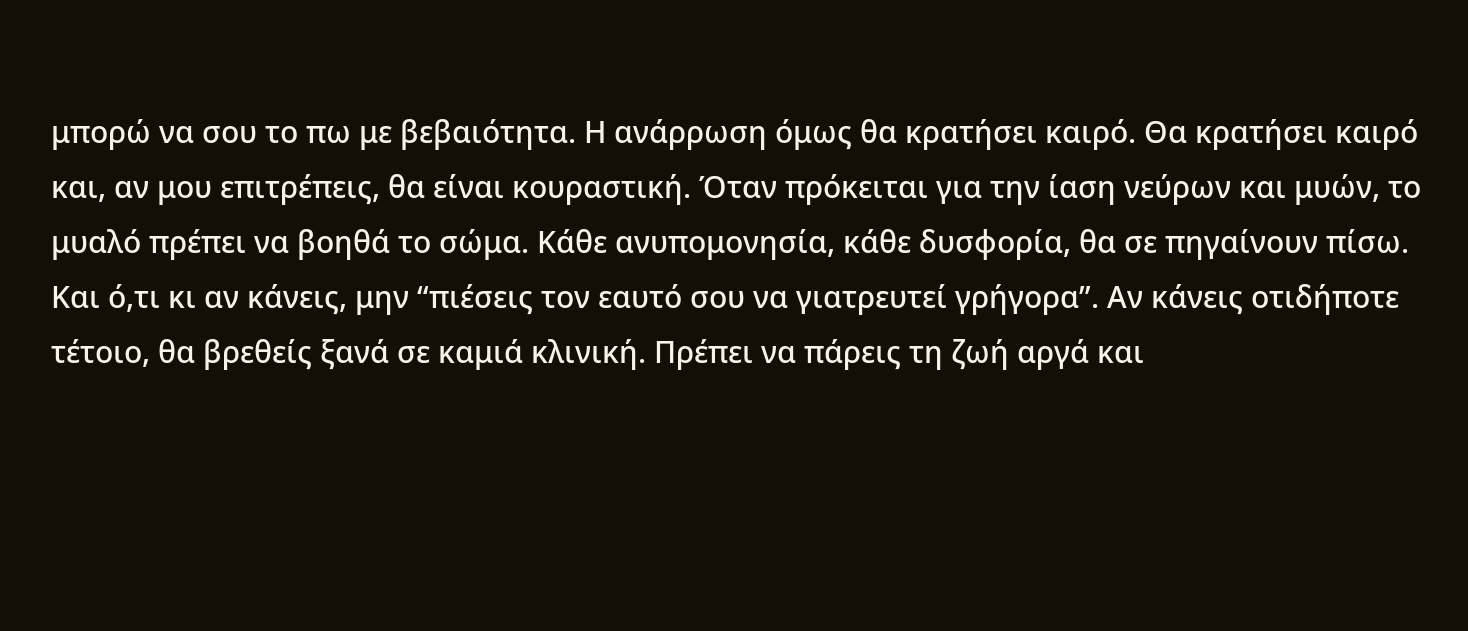μπορώ να σου το πω με βεβαιότητα. Η ανάρρωση όμως θα κρατήσει καιρό. Θα κρατήσει καιρό και, αν μου επιτρέπεις, θα είναι κουραστική. Όταν πρόκειται για την ίαση νεύρων και μυών, το μυαλό πρέπει να βοηθά το σώμα. Κάθε ανυπομονησία, κάθε δυσφορία, θα σε πηγαίνουν πίσω. Και ό,τι κι αν κάνεις, μην “πιέσεις τον εαυτό σου να γιατρευτεί γρήγορα”. Αν κάνεις οτιδήποτε τέτοιο, θα βρεθείς ξανά σε καμιά κλινική. Πρέπει να πάρεις τη ζωή αργά και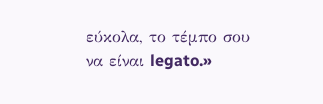εύκολα, το τέμπο σου να είναι legato.»